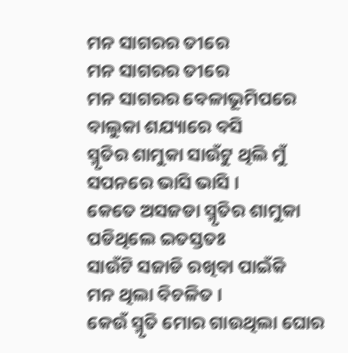ମନ ସାଗରର ତୀରେ
ମନ ସାଗରର ତୀରେ
ମନ ସାଗରର ବେଳାଭୂମିପରେ
ବାଲୁକା ଶଯ୍ୟାରେ ବସି
ସ୍ମୃତିର ଶାମୁକା ସାଉଁଟୁ ଥିଲି ମୁଁ
ସପନରେ ଭାସି ଭାସି ।
କେତେ ଅସଜଡା ସ୍ମୃତିର ଶାମୁକା
ପଡିଥିଲେ ଇତସ୍ତତଃ
ସାଉଁଟି ସଜାଡି ରଖିବା ପାଇଁକି
ମନ ଥିଲା ବିଚଳିତ ।
କେଉଁ ସ୍ମୃତି ମୋର ଗାଉଥିଲା ଘୋର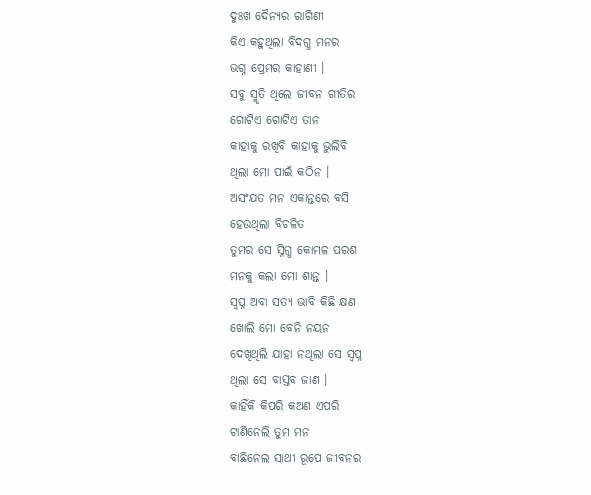ଦୁଃଖ ଦୈନ୍ୟର ରାଗିଣୀ
କିଏ କହୁଥିଲା ବିଦଗ୍ଧ ମନର
ଭଗ୍ନ ପ୍ରେମର କାହାଣୀ ।
ସବୁ ସ୍ମୃତି ଥିଲେ ଜୀବନ ଗୀତିର
ଗୋଟିଏ ଗୋଟିଏ ତାନ
କାହାକୁ ରଖିବି କାହାକୁ ଭୁଲିବି
ଥିଲା ମୋ ପାଇଁ କଠିନ ।
ଅସଂଯତ ମନ ଏକାନ୍ତରେ ବସି
ହେଉଥିଲା ବିଚଳିତ
ତୁମର ସେ ସ୍ନିଗ୍ଧ କୋମଳ ପରଶ
ମନକୁ କଲା ମୋ ଶାନ୍ତ ।
ସ୍ୱପ୍ନ ଅବା ସତ୍ୟ ଭାବି କିଛି କ୍ଷଣ
ଖୋଲି ମୋ ବେନି ନୟନ
ଦେଖିଥିଲି ଯାହା ନଥିଲା ସେ ସ୍ୱପ୍ନ
ଥିଲା ସେ ବାସ୍ତବ ଜାଣ ।
କାହିଁକି କିପରି କଅଣ ଏପରି
ଟାଣିନେଲି ତୁମ ମନ
ବାଛିନେଲ ସାଥୀ ରୂପେ ଜୀବନର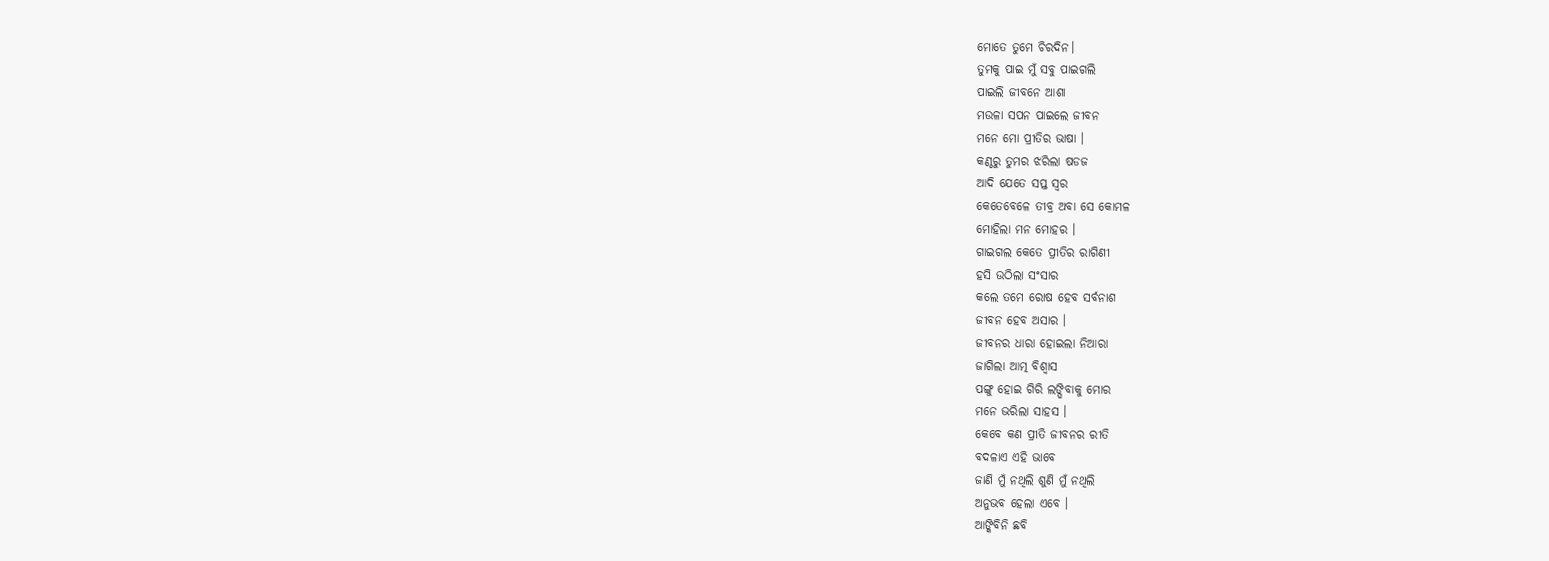ମୋତେ ତୁମେ ଚିରଦିନ।
ତୁମକୁ ପାଇ ମୁଁ ସବୁ ପାଇଗଲି
ପାଇଲି ଜୀବନେ ଆଶା
ମଉଳା ସପନ ପାଇଲେ ଜୀବନ
ମନେ ମୋ ପ୍ରୀତିର ଭାଷା ।
କଣ୍ଠରୁ ତୁମର ଝରିଲା ଷଡଜ
ଆଦି ଯେତେ ସପ୍ତ ସ୍ୱର
କେତେବେଳେ ତୀବ୍ର ଅବା ସେ କୋମଳ
ମୋହିଲା ମନ ମୋହର ।
ଗାଇଗଲ କେତେ ପ୍ରୀତିର ରାଗିଣୀ
ହସି ଉଠିଲା ସଂସାର
କଲେ ତମେ ରୋଷ ହେବ ସର୍ବନାଶ
ଜୀବନ ହେବ ଅସାର ।
ଜୀବନର ଧାରା ହୋଇଲା ନିଆରା
ଜାଗିଲା ଆତ୍ମ ବିଶ୍ୱାସ
ପଙ୍ଗୁ ହୋଇ ଗିରି ଲଙ୍ଘିବାକୁ ମୋର
ମନେ ଭରିଲା ସାହସ ।
କେବେ କଣ ପ୍ରୀତି ଜୀବନର ରୀତି
ବଦଳାଏ ଏହି ଭାବେ
ଜାଣି ମୁଁ ନଥିଲି ଶୁଣି ମୁଁ ନଥିଲି
ଅନୁଭବ ହେଲା ଏବେ ।
ଆଙ୍କିବିନି ଛବି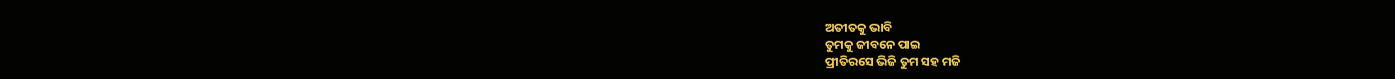ଅତୀତକୁ ଭାବି
ତୁମକୁ ଜୀବନେ ପାଇ
ପ୍ରୀତିରସେ ଭିଜି ତୁମ ସହ ମଜି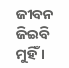ଜୀବନ ଜିଇବି ମୁହିଁ ।